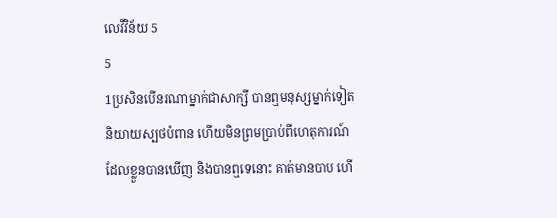លេវីវិន័យ 5
5
1ប្រសិនបើនរណាម្នាក់ជាសាក្សី បានឮមនុស្សម្នាក់ទៀតនិយាយស្បថបំពាន ហើយមិនព្រមប្រាប់ពីហេតុការណ៍ដែលខ្លួនបានឃើញ និងបានឮទេនោះ គាត់មានបាប ហើ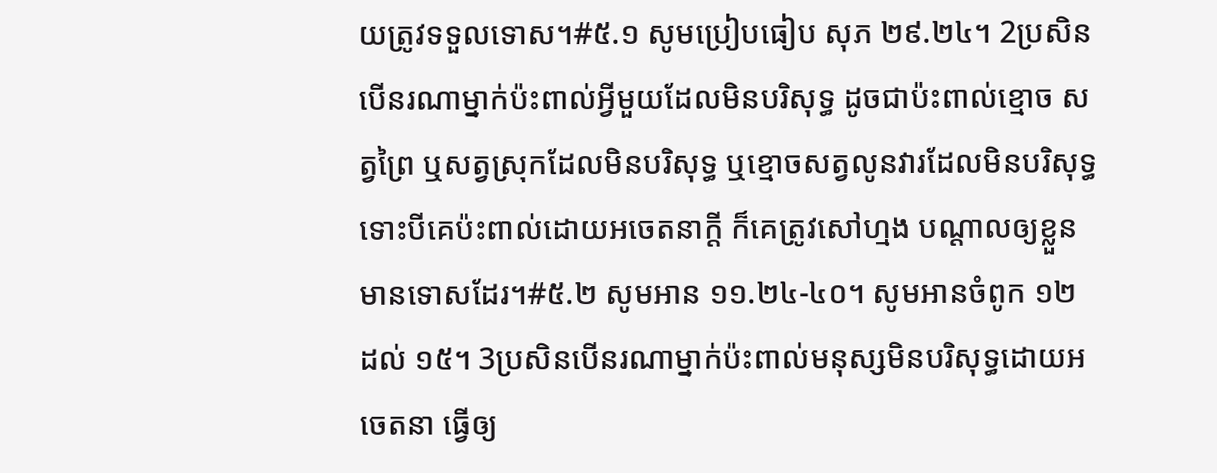យត្រូវទទួលទោស។#៥.១ សូមប្រៀបធៀប សុភ ២៩.២៤។ 2ប្រសិនបើនរណាម្នាក់ប៉ះពាល់អ្វីមួយដែលមិនបរិសុទ្ធ ដូចជាប៉ះពាល់ខ្មោច សត្វព្រៃ ឬសត្វស្រុកដែលមិនបរិសុទ្ធ ឬខ្មោចសត្វលូនវារដែលមិនបរិសុទ្ធ ទោះបីគេប៉ះពាល់ដោយអចេតនាក្ដី ក៏គេត្រូវសៅហ្មង បណ្ដាលឲ្យខ្លួនមានទោសដែរ។#៥.២ សូមអាន ១១.២៤-៤០។ សូមអានចំពូក ១២ ដល់ ១៥។ 3ប្រសិនបើនរណាម្នាក់ប៉ះពាល់មនុស្សមិនបរិសុទ្ធដោយអចេតនា ធ្វើឲ្យ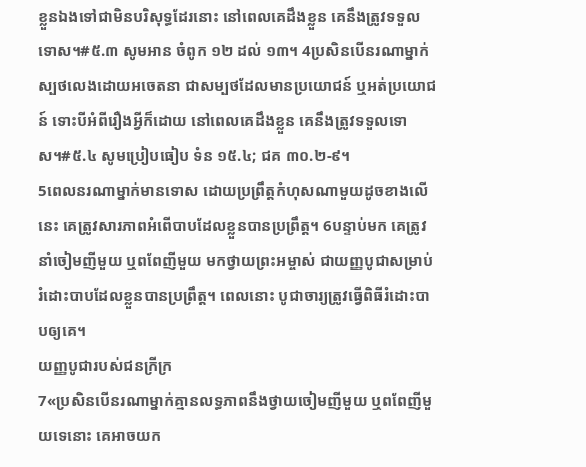ខ្លួនឯងទៅជាមិនបរិសុទ្ធដែរនោះ នៅពេលគេដឹងខ្លួន គេនឹងត្រូវទទួលទោស។#៥.៣ សូមអាន ចំពូក ១២ ដល់ ១៣។ 4ប្រសិនបើនរណាម្នាក់ស្បថលេងដោយអចេតនា ជាសម្បថដែលមានប្រយោជន៍ ឬអត់ប្រយោជន៍ ទោះបីអំពីរឿងអ្វីក៏ដោយ នៅពេលគេដឹងខ្លួន គេនឹងត្រូវទទួលទោស។#៥.៤ សូមប្រៀបធៀប ទំន ១៥.៤; ជគ ៣០.២-៩។
5ពេលនរណាម្នាក់មានទោស ដោយប្រព្រឹត្តកំហុសណាមួយដូចខាងលើនេះ គេត្រូវសារភាពអំពើបាបដែលខ្លួនបានប្រព្រឹត្ត។ 6បន្ទាប់មក គេត្រូវនាំចៀមញីមួយ ឬពពែញីមួយ មកថ្វាយព្រះអម្ចាស់ ជាយញ្ញបូជាសម្រាប់រំដោះបាបដែលខ្លួនបានប្រព្រឹត្ត។ ពេលនោះ បូជាចារ្យត្រូវធ្វើពិធីរំដោះបាបឲ្យគេ។
យញ្ញបូជារបស់ជនក្រីក្រ
7«ប្រសិនបើនរណាម្នាក់គ្មានលទ្ធភាពនឹងថ្វាយចៀមញីមួយ ឬពពែញីមួយទេនោះ គេអាចយក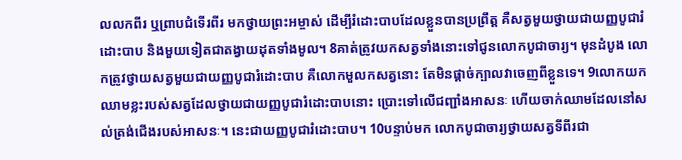លលកពីរ ឬព្រាបជំទើរពីរ មកថ្វាយព្រះអម្ចាស់ ដើម្បីរំដោះបាបដែលខ្លួនបានប្រព្រឹត្ត គឺសត្វមួយថ្វាយជាយញ្ញបូជារំដោះបាប និងមួយទៀតជាតង្វាយដុតទាំងមូល។ 8គាត់ត្រូវយកសត្វទាំងនោះទៅជូនលោកបូជាចារ្យ។ មុនដំបូង លោកត្រូវថ្វាយសត្វមួយជាយញ្ញបូជារំដោះបាប គឺលោកមួលកសត្វនោះ តែមិនផ្ដាច់ក្បាលវាចេញពីខ្លួនទេ។ 9លោកយកឈាមខ្លះរបស់សត្វដែលថ្វាយជាយញ្ញបូជារំដោះបាបនោះ ប្រោះទៅលើជញ្ជាំងអាសនៈ ហើយចាក់ឈាមដែលនៅសល់ត្រង់ជើងរបស់អាសនៈ។ នេះជាយញ្ញបូជារំដោះបាប។ 10បន្ទាប់មក លោកបូជាចារ្យថ្វាយសត្វទីពីរជា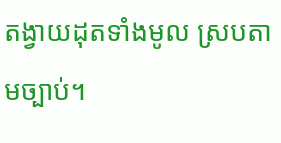តង្វាយដុតទាំងមូល ស្របតាមច្បាប់។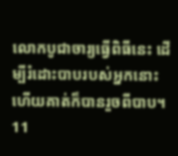លោកបូជាចារ្យធ្វើពិធីនេះ ដើម្បីរំដោះបាបរបស់អ្នកនោះ ហើយគាត់ក៏បានរួចពីបាប។
11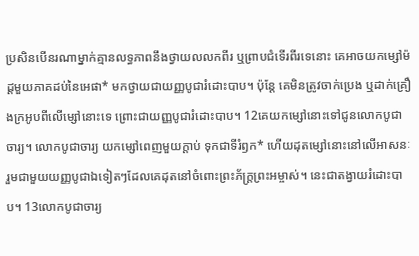ប្រសិនបើនរណាម្នាក់គ្មានលទ្ធភាពនឹងថ្វាយលលកពីរ ឬព្រាបជំទើរពីរទេនោះ គេអាចយកម្សៅម៉ដ្ដមួយភាគដប់នៃអេផា* មកថ្វាយជាយញ្ញបូជារំដោះបាប។ ប៉ុន្តែ គេមិនត្រូវចាក់ប្រេង ឬដាក់គ្រឿងក្រអូបពីលើម្សៅនោះទេ ព្រោះជាយញ្ញបូជារំដោះបាប។ 12គេយកម្សៅនោះទៅជូនលោកបូជាចារ្យ។ លោកបូជាចារ្យ យកម្សៅពេញមួយក្ដាប់ ទុកជាទីរំឭក* ហើយដុតម្សៅនោះនៅលើអាសនៈ រួមជាមួយយញ្ញបូជាឯទៀតៗដែលគេដុតនៅចំពោះព្រះភ័ក្ត្រព្រះអម្ចាស់។ នេះជាតង្វាយរំដោះបាប។ 13លោកបូជាចារ្យ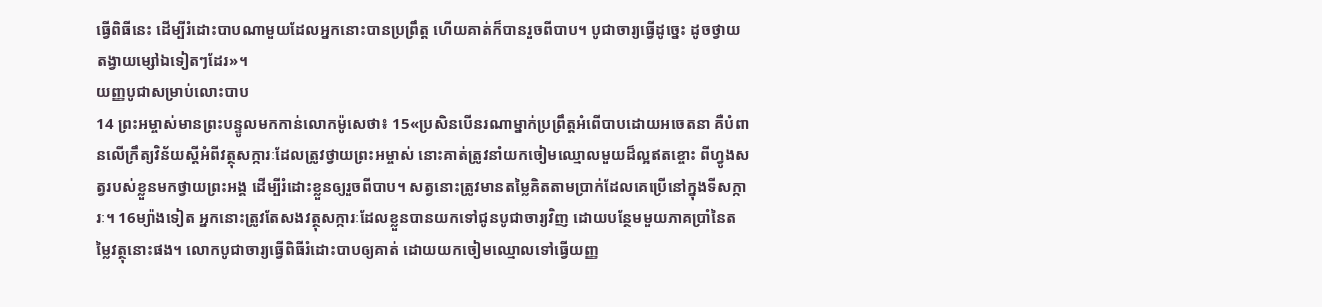ធ្វើពិធីនេះ ដើម្បីរំដោះបាបណាមួយដែលអ្នកនោះបានប្រព្រឹត្ត ហើយគាត់ក៏បានរួចពីបាប។ បូជាចារ្យធ្វើដូច្នេះ ដូចថ្វាយតង្វាយម្សៅឯទៀតៗដែរ»។
យញ្ញបូជាសម្រាប់លោះបាប
14 ព្រះអម្ចាស់មានព្រះបន្ទូលមកកាន់លោកម៉ូសេថា៖ 15«ប្រសិនបើនរណាម្នាក់ប្រព្រឹត្តអំពើបាបដោយអចេតនា គឺបំពានលើក្រឹត្យវិន័យស្ដីអំពីវត្ថុសក្ការៈដែលត្រូវថ្វាយព្រះអម្ចាស់ នោះគាត់ត្រូវនាំយកចៀមឈ្មោលមួយដ៏ល្អឥតខ្ចោះ ពីហ្វូងសត្វរបស់ខ្លួនមកថ្វាយព្រះអង្គ ដើម្បីរំដោះខ្លួនឲ្យរួចពីបាប។ សត្វនោះត្រូវមានតម្លៃគិតតាមប្រាក់ដែលគេប្រើនៅក្នុងទីសក្ការៈ។ 16ម្យ៉ាងទៀត អ្នកនោះត្រូវតែសងវត្ថុសក្ការៈដែលខ្លួនបានយកទៅជូនបូជាចារ្យវិញ ដោយបន្ថែមមួយភាគប្រាំនៃតម្លៃវត្ថុនោះផង។ លោកបូជាចារ្យធ្វើពិធីរំដោះបាបឲ្យគាត់ ដោយយកចៀមឈ្មោលទៅធ្វើយញ្ញ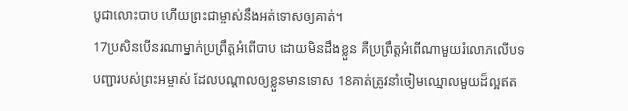បូជាលោះបាប ហើយព្រះជាម្ចាស់នឹងអត់ទោសឲ្យគាត់។
17ប្រសិនបើនរណាម្នាក់ប្រព្រឹត្តអំពើបាប ដោយមិនដឹងខ្លួន គឺប្រព្រឹត្តអំពើណាមួយរំលោភលើបទបញ្ជារបស់ព្រះអម្ចាស់ ដែលបណ្ដាលឲ្យខ្លួនមានទោស 18គាត់ត្រូវនាំចៀមឈ្មោលមួយដ៏ល្អឥត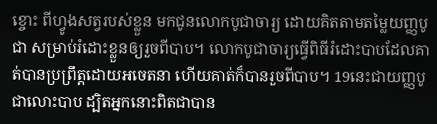ខ្ចោះ ពីហ្វូងសត្វរបស់ខ្លួន មកជូនលោកបូជាចារ្យ ដោយគិតតាមតម្លៃយញ្ញបូជា សម្រាប់រំដោះខ្លួនឲ្យរួចពីបាប។ លោកបូជាចារ្យធ្វើពិធីរំដោះបាបដែលគាត់បានប្រព្រឹត្តដោយអចេតនា ហើយគាត់ក៏បានរួចពីបាប។ 19នេះជាយញ្ញបូជាលោះបាប ដ្បិតអ្នកនោះពិតជាបាន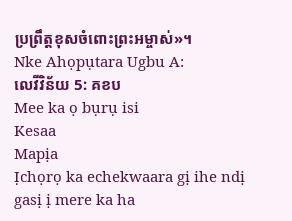ប្រព្រឹត្តខុសចំពោះព្រះអម្ចាស់»។
Nke Ahọpụtara Ugbu A:
លេវីវិន័យ 5: គខប
Mee ka ọ bụrụ isi
Kesaa
Mapịa
Ịchọrọ ka echekwaara gị ihe ndị gasị ị mere ka ha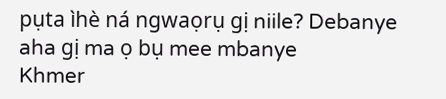pụta ìhè ná ngwaọrụ gị niile? Debanye aha gị ma ọ bụ mee mbanye
Khmer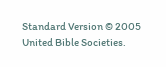Standard Version © 2005 United Bible Societies.